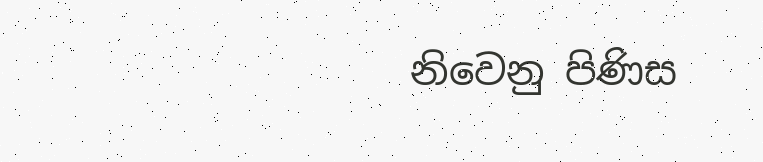නිවෙනු පිණිස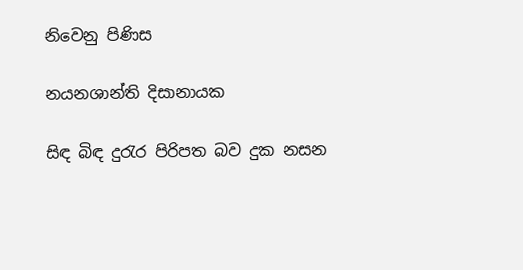නිවෙනු පිණිස

නයනශාන්ති දිසානායක

සිඳ බිඳ දුරැර පිරිපත බව දුක නසන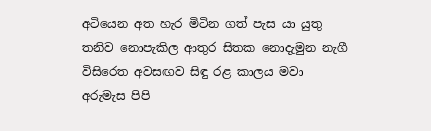අටියෙන අත හැර මිටින ගත් පැස යා යුතු තනිව නොපැකිල ආතුර සිතක නොදැමුන නැගී විසිරෙත අවසඟව සිඳු රළ කාලය මවා අරුමැස පිපි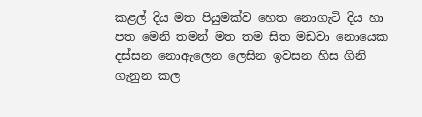කළල් දිය මත පියුමක්ව හෙත නොගැටි දිය හා පත මෙනි තමන් මත තම සිත මඩවා නොයෙක දස්සන නොඇලෙන ලෙසින ඉවසන හිස ගිනි ගැනුන කල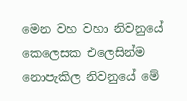මෙන වහ වහා නිවනුයේ කෙලෙසක එලෙසින්ම නොපැකිල නිවනුයේ මේ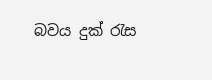බවය දුක් රැස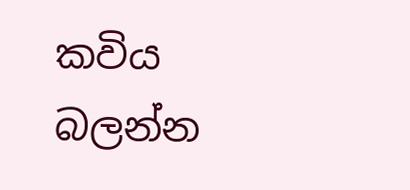කවිය බලන්න